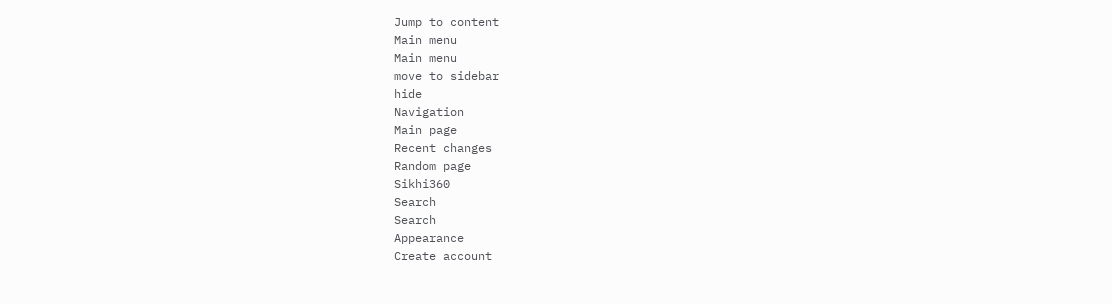Jump to content
Main menu
Main menu
move to sidebar
hide
Navigation
Main page
Recent changes
Random page
Sikhi360
Search
Search
Appearance
Create account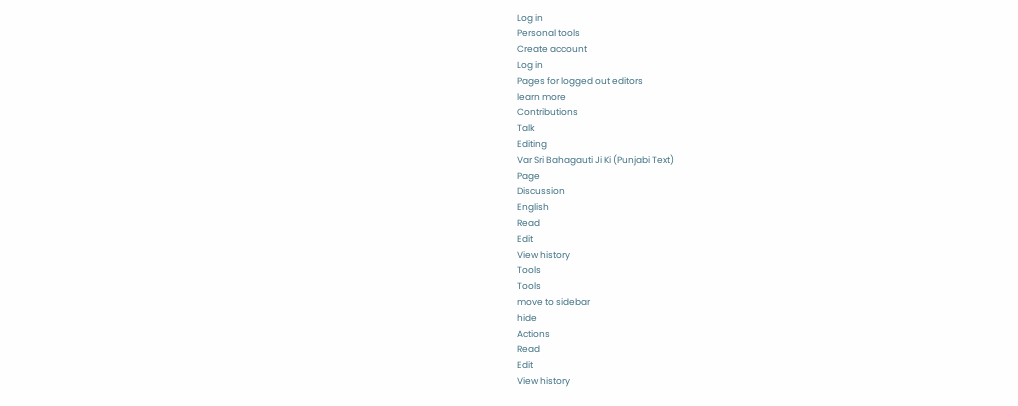Log in
Personal tools
Create account
Log in
Pages for logged out editors
learn more
Contributions
Talk
Editing
Var Sri Bahagauti Ji Ki (Punjabi Text)
Page
Discussion
English
Read
Edit
View history
Tools
Tools
move to sidebar
hide
Actions
Read
Edit
View history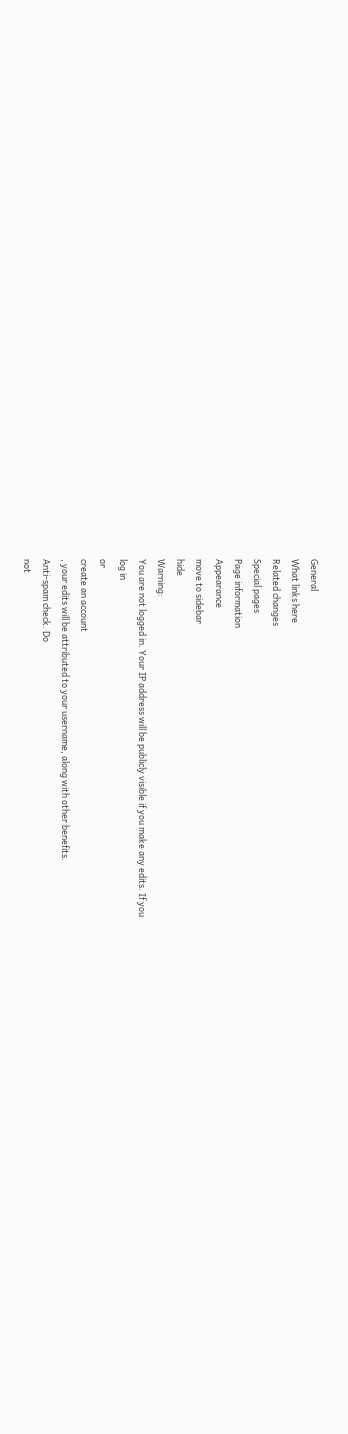General
What links here
Related changes
Special pages
Page information
Appearance
move to sidebar
hide
Warning:
You are not logged in. Your IP address will be publicly visible if you make any edits. If you
log in
or
create an account
, your edits will be attributed to your username, along with other benefits.
Anti-spam check. Do
not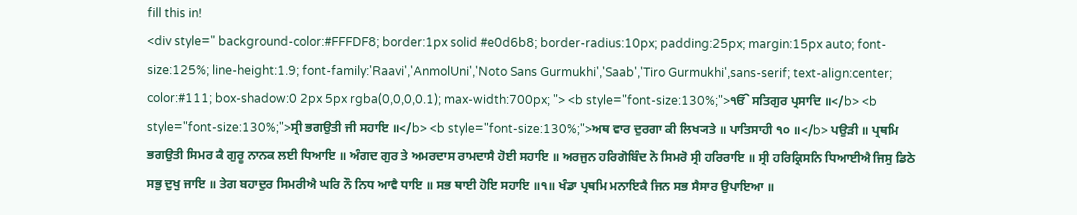fill this in!
<div style=" background-color:#FFFDF8; border:1px solid #e0d6b8; border-radius:10px; padding:25px; margin:15px auto; font-size:125%; line-height:1.9; font-family:'Raavi','AnmolUni','Noto Sans Gurmukhi','Saab','Tiro Gurmukhi',sans-serif; text-align:center; color:#111; box-shadow:0 2px 5px rgba(0,0,0,0.1); max-width:700px; "> <b style="font-size:130%;">ੴ ਸਤਿਗੁਰ ਪ੍ਰਸਾਦਿ ॥</b> <b style="font-size:130%;">ਸ੍ਰੀ ਭਗਉਤੀ ਜੀ ਸਹਾਇ ॥</b> <b style="font-size:130%;">ਅਥ ਵਾਰ ਦੁਰਗਾ ਕੀ ਲਿਖ੍ਯਤੇ ॥ ਪਾਤਿਸਾਹੀ ੧੦ ॥</b> ਪਉੜੀ ॥ ਪ੍ਰਥਮਿ ਭਗਉਤੀ ਸਿਮਰ ਕੈ ਗੁਰੂ ਨਾਨਕ ਲਈ ਧਿਆਇ ॥ ਅੰਗਦ ਗੁਰ ਤੇ ਅਮਰਦਾਸ ਰਾਮਦਾਸੈ ਹੋਈ ਸਹਾਇ ॥ ਅਰਜੁਨ ਹਰਿਗੋਬਿੰਦ ਨੋ ਸਿਮਰੋ ਸ੍ਰੀ ਹਰਿਰਾਇ ॥ ਸ੍ਰੀ ਹਰਿਕ੍ਰਿਸਨਿ ਧਿਆਈਐ ਜਿਸੁ ਡਿਠੇ ਸਭੁ ਦੁਖੁ ਜਾਇ ॥ ਤੇਗ ਬਹਾਦੁਰ ਸਿਮਰੀਐ ਘਰਿ ਨੌ ਨਿਧ ਆਵੈ ਧਾਇ ॥ ਸਭ ਥਾਈ ਹੋਇ ਸਹਾਇ ॥੧॥ ਖੰਡਾ ਪ੍ਰਥਮਿ ਮਨਾਇਕੈ ਜਿਨ ਸਭ ਸੈਸਾਰ ਉਪਾਇਆ ॥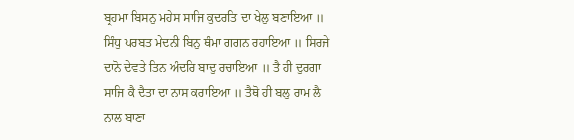ਬ੍ਰਹਮਾ ਬਿਸਨੁ ਮਹੇਸ ਸਾਜਿ ਕੁਦਰਤਿ ਦਾ ਖੇਲੁ ਬਣਾਇਆ ॥ ਸਿੰਧੁ ਪਰਬਤ ਮੇਦਨੀ ਬਿਨੁ ਥੰਮਾ ਗਗਨ ਰਹਾਇਆ ॥ ਸਿਰਜੇ ਦਾਨੋ ਦੇਵਤੇ ਤਿਨ ਅੰਦਰਿ ਬਾਦੁ ਰਚਾਇਆ ॥ ਤੈ ਹੀ ਦੁਰਗਾ ਸਾਜਿ ਕੈ ਦੈਤਾ ਦਾ ਨਾਸ ਕਰਾਇਆ ॥ ਤੈਥੋ ਹੀ ਬਲੁ ਰਾਮ ਲੈ ਨਾਲ ਬਾਣਾ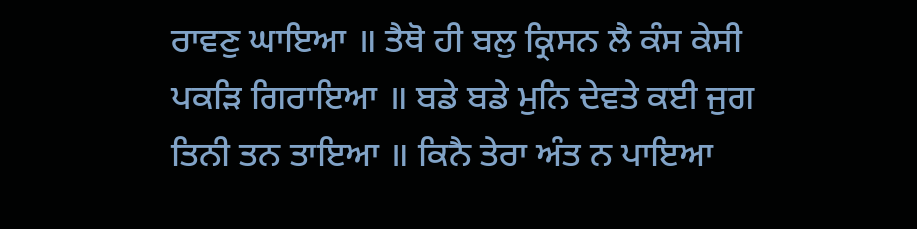ਰਾਵਣੁ ਘਾਇਆ ॥ ਤੈਥੋ ਹੀ ਬਲੁ ਕ੍ਰਿਸਨ ਲੈ ਕੰਸ ਕੇਸੀ ਪਕੜਿ ਗਿਰਾਇਆ ॥ ਬਡੇ ਬਡੇ ਮੁਨਿ ਦੇਵਤੇ ਕਈ ਜੁਗ ਤਿਨੀ ਤਨ ਤਾਇਆ ॥ ਕਿਨੈ ਤੇਰਾ ਅੰਤ ਨ ਪਾਇਆ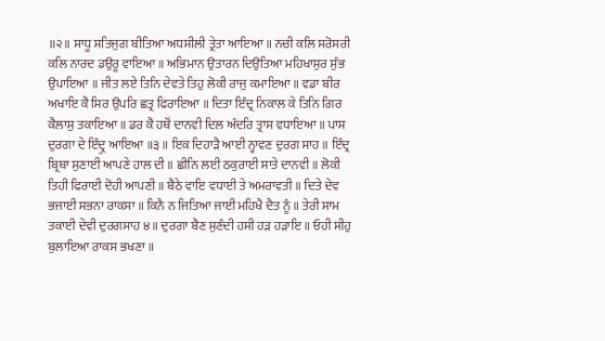॥੨॥ ਸਾਧੂ ਸਤਿਜੁਗ ਬੀਤਿਆ ਅਧਸੀਲੀ ਤ੍ਰੇਤਾ ਆਇਆ ॥ ਨਚੀ ਕਲਿ ਸਰੋਸਰੀ ਕਲਿ ਨਾਰਦ ਡਉਰੂ ਵਾਇਆ ॥ ਅਭਿਮਾਨ ਉਤਾਰਨ ਦਿਉਤਿਆ ਮਹਿਖਾਸੁਰ ਸੁੰਭ ਉਪਾਇਆ ॥ ਜੀਤ ਲਏ ਤਿਨਿ ਦੇਵਤੇ ਤਿਹੁ ਲੋਕੀ ਰਾਜੁ ਕਮਾਇਆ ॥ ਵਡਾ ਬੀਰ ਅਖਾਇ ਕੈ ਸਿਰ ਉਪਰਿ ਛਤ੍ਰ ਫਿਰਾਇਆ ॥ ਦਿਤਾ ਇੰਦ੍ਰ ਨਿਕਾਲ ਕੇ ਤਿਨਿ ਗਿਰ ਕੈਲਾਸੁ ਤਕਾਇਆ ॥ ਡਰ ਕੈ ਹਥੋਂ ਦਾਨਵੀ ਦਿਲ ਅੰਦਰਿ ਤ੍ਰਾਸ ਵਧਾਇਆ ॥ ਪਾਸ ਦੁਰਗਾ ਦੇ ਇੰਦ੍ਰੁ ਆਇਆ ॥੩॥ ਇਕ ਦਿਹਾੜੈ ਆਈ ਨ੍ਹਾਵਣ ਦੁਰਗ ਸਾਹ ॥ ਇੰਦ੍ਰ ਬ੍ਰਿਥਾ ਸੁਣਾਈ ਆਪਣੇ ਹਾਲ ਦੀ ॥ ਛੀਨਿ ਲਈ ਠਕੁਰਾਈ ਸਾਤੇ ਦਾਨਵੀ ॥ ਲੋਕੀ ਤਿਹੀ ਫਿਰਾਈ ਦੋਹੀ ਆਪਣੀ ॥ ਬੈਠੇ ਵਾਇ ਵਧਾਈ ਤੇ ਅਮਰਾਵਤੀ ॥ ਦਿਤੇ ਦੇਵ ਭਜਾਈ ਸਭਨਾ ਰਾਕਸਾ ॥ ਕਿਨੈ ਨ ਜਿਤਿਆ ਜਾਈ ਮਹਿਖੈ ਦੈਤ ਨੂੰ ॥ ਤੇਰੀ ਸਾਮ ਤਕਾਈ ਦੇਵੀ ਦੁਰਗਸਾਹ ੪॥ ਦੁਰਗਾ ਬੈਣ ਸੁਣੰਦੀ ਹਸੀ ਹੜ ਹੜਾਇ ॥ ਓਹੀ ਸੀਹੁ ਬੁਲਾਇਆ ਰਾਕਸ ਭਖਣਾ ॥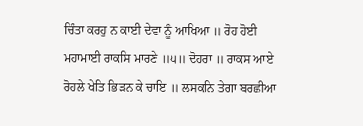ਚਿੰਤਾ ਕਰਹੁ ਨ ਕਾਈ ਦੇਵਾ ਨੂੰ ਆਖਿਆ ॥ ਰੋਹ ਹੋਈ ਮਹਾਮਾਈ ਰਾਕਸਿ ਮਾਰਣੇ ॥੫॥ ਦੋਹਰਾ ॥ ਰਾਕਸ ਆਏ ਰੋਹਲੇ ਖੇਤਿ ਭਿੜਨ ਕੇ ਚਾਇ ॥ ਲਸਕਨਿ ਤੇਗਾ ਬਰਛੀਆ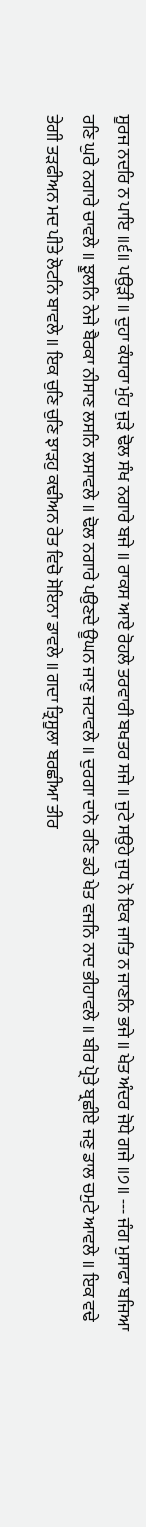ਸੂਰਜ ਨਦਰਿ ਨ ਪਾਇ ॥੬॥ ਪਉੜੀ ॥ ਦੁਹਾ ਕੰਧਾਰਾ ਮੁੰਹ ਜੁੜੇ ਢੋਲ ਸੰਖ ਨਗਾਰੇ ਬਜੇ ॥ ਰਾਕਸ ਆਏ ਰੋਹਲੇ ਤਰਵਾਰੀ ਬਖਤਰ ਸਜੇ ॥ ਜੁਟੇ ਸਉਹੇ ਜੁਧ ਨੋ ਇਕ ਜਾਤਿ ਨ ਜਾਣਨਿ ਭਜੇ ॥ ਖੇਤ ਅੰਦਰ ਜੋਧੇ ਗਜੇ ॥੭॥ --- ਜੰਗ ਮੁਸਾਫਾ ਬਜਿਆ ਰਣਿ ਘੁਰੇ ਨਗਾਰੇ ਚਾਵਲੇ ॥ ਝੂਲਨਿ ਨੇਜੇ ਬੈਰਕਾ ਨੀਸਾਣ ਲਸਨਿ ਲਸਾਵਲੇ ॥ ਢੋਲ ਨਗਾਰੇ ਪਉਣਦੇ ਊਘਨ ਜਾਣੁ ਜਟਾਵਲੇ ॥ ਦੁਰਗਾ ਦਾਨੋ ਰਣਿ ਡਹੇ ਖੇਤ ਵਜਨਿ ਨਾਦ ਭੀਹਾਵਲੇ ॥ ਬੀਰ ਪ੍ਰੋਤੇ ਬ੍ਰਛੀਏ ਜਣੁ ਡਾਲ ਚਮੁਟੇ ਆਵਲੇ ॥ ਇਕ ਵਢੇ ਤੇਗੀ ਤੜਫੀਅਨ ਮਦ ਪੀਤੇ ਲੋਟਨਿ ਬਾਵਲੇ ॥ ਇਕ ਚੁਣਿ ਚੁਣਿ ਝਾੜਹੁ ਕਢੀਅਨ ਰੇਤ ਵਿਚੋ ਸੋਇਨਾ ਡਾਵਲੇ ॥ ਗਦਾ ਤ੍ਰਿਸੂਲਾ ਬਰਛੀਆ ਤੀਰ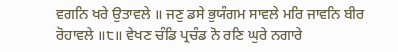ਵਗਨਿ ਖਰੇ ਉਤਾਵਲੇ ॥ ਜਣੁ ਡਸੇ ਭੁਯੰਗਮ ਸਾਵਲੇ ਮਰਿ ਜਾਵਨਿ ਬੀਰ ਰੋਹਾਵਲੇ ॥੮॥ ਵੇਖਣ ਚੰਡਿ ਪ੍ਰਚੰਡ ਨੋ ਰਣਿ ਘੁਰੇ ਨਗਾਰੇ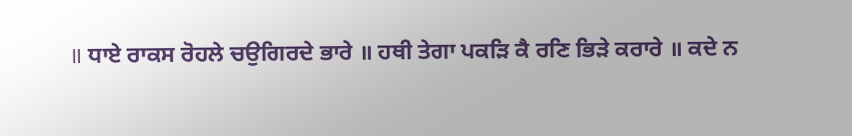॥ ਧਾਏ ਰਾਕਸ ਰੋਹਲੇ ਚਉਗਿਰਦੇ ਭਾਰੇ ॥ ਹਥੀ ਤੇਗਾ ਪਕੜਿ ਕੈ ਰਣਿ ਭਿੜੇ ਕਰਾਰੇ ॥ ਕਦੇ ਨ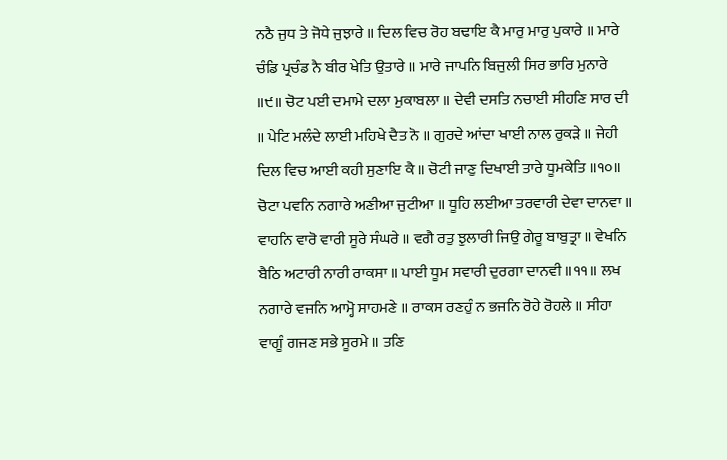ਨਠੈ ਜੁਧ ਤੇ ਜੋਧੇ ਜੁਝਾਰੇ ॥ ਦਿਲ ਵਿਚ ਰੋਹ ਬਢਾਇ ਕੈ ਮਾਰੁ ਮਾਰੁ ਪੁਕਾਰੇ ॥ ਮਾਰੇ ਚੰਡਿ ਪ੍ਰਚੰਡ ਨੈ ਬੀਰ ਖੇਤਿ ਉਤਾਰੇ ॥ ਮਾਰੇ ਜਾਪਨਿ ਬਿਜੁਲੀ ਸਿਰ ਭਾਰਿ ਮੁਨਾਰੇ ॥੯॥ ਚੋਟ ਪਈ ਦਮਾਮੇ ਦਲਾ ਮੁਕਾਬਲਾ ॥ ਦੇਵੀ ਦਸਤਿ ਨਚਾਈ ਸੀਹਣਿ ਸਾਰ ਦੀ ॥ ਪੇਟਿ ਮਲੰਦੇ ਲਾਈ ਮਹਿਖੇ ਦੈਤ ਨੋ ॥ ਗੁਰਦੇ ਆਂਦਾ ਖਾਈ ਨਾਲ ਰੁਕੜੇ ॥ ਜੇਹੀ ਦਿਲ ਵਿਚ ਆਈ ਕਹੀ ਸੁਣਾਇ ਕੈ ॥ ਚੋਟੀ ਜਾਣੁ ਦਿਖਾਈ ਤਾਰੇ ਧੂਮਕੇਤਿ ॥੧੦॥ ਚੋਟਾ ਪਵਨਿ ਨਗਾਰੇ ਅਣੀਆ ਜੁਟੀਆ ॥ ਧੂਹਿ ਲਈਆ ਤਰਵਾਰੀ ਦੇਵਾ ਦਾਨਵਾ ॥ ਵਾਹਨਿ ਵਾਰੋ ਵਾਰੀ ਸੂਰੇ ਸੰਘਰੇ ॥ ਵਗੈ ਰਤੁ ਝੁਲਾਰੀ ਜਿਉ ਗੇਰੂ ਬਾਬੁਤ੍ਰਾ ॥ ਵੇਖਨਿ ਬੈਠਿ ਅਟਾਰੀ ਨਾਰੀ ਰਾਕਸਾ ॥ ਪਾਈ ਧੂਮ ਸਵਾਰੀ ਦੁਰਗਾ ਦਾਨਵੀ ॥੧੧॥ ਲਖ ਨਗਾਰੇ ਵਜਨਿ ਆਮ੍ਹੋ ਸਾਹਮਣੇ ॥ ਰਾਕਸ ਰਣਹੁੰ ਨ ਭਜਨਿ ਰੋਹੇ ਰੋਹਲੇ ॥ ਸੀਹਾ ਵਾਗੂੰ ਗਜਣ ਸਭੇ ਸੂਰਮੇ ॥ ਤਣਿ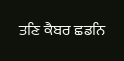ਤਣਿ ਕੈਬਰ ਛਡਨਿ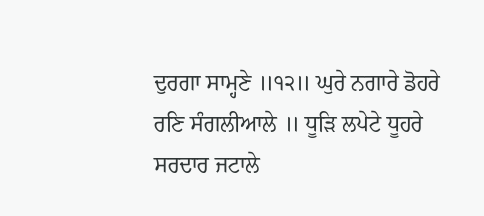ਦੁਰਗਾ ਸਾਮ੍ਹਣੇ ॥੧੨॥ ਘੁਰੇ ਨਗਾਰੇ ਡੋਹਰੇ ਰਣਿ ਸੰਗਲੀਆਲੇ ॥ ਧੂੜਿ ਲਪੇਟੇ ਧੂਹਰੇ ਸਰਦਾਰ ਜਟਾਲੇ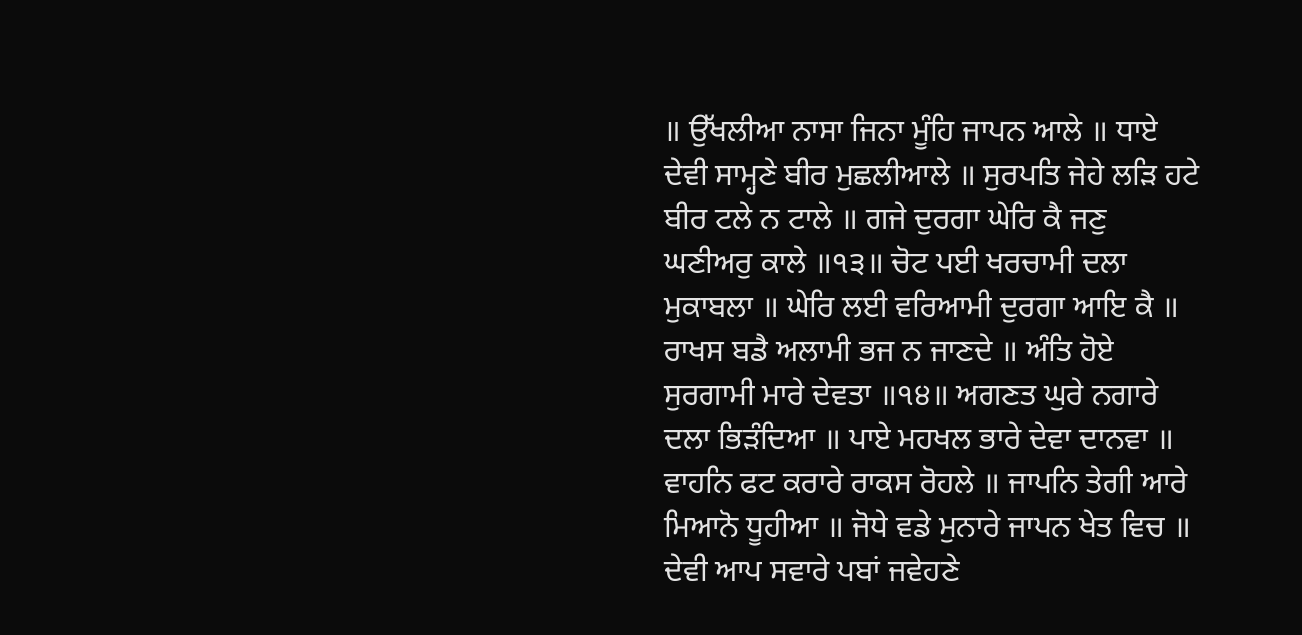॥ ਉੱਖਲੀਆ ਨਾਸਾ ਜਿਨਾ ਮੂੰਹਿ ਜਾਪਨ ਆਲੇ ॥ ਧਾਏ ਦੇਵੀ ਸਾਮ੍ਹਣੇ ਬੀਰ ਮੁਛਲੀਆਲੇ ॥ ਸੁਰਪਤਿ ਜੇਹੇ ਲੜਿ ਹਟੇ ਬੀਰ ਟਲੇ ਨ ਟਾਲੇ ॥ ਗਜੇ ਦੁਰਗਾ ਘੇਰਿ ਕੈ ਜਣੁ ਘਣੀਅਰੁ ਕਾਲੇ ॥੧੩॥ ਚੋਟ ਪਈ ਖਰਚਾਮੀ ਦਲਾ ਮੁਕਾਬਲਾ ॥ ਘੇਰਿ ਲਈ ਵਰਿਆਮੀ ਦੁਰਗਾ ਆਇ ਕੈ ॥ ਰਾਖਸ ਬਡੈ ਅਲਾਮੀ ਭਜ ਨ ਜਾਣਦੇ ॥ ਅੰਤਿ ਹੋਏ ਸੁਰਗਾਮੀ ਮਾਰੇ ਦੇਵਤਾ ॥੧੪॥ ਅਗਣਤ ਘੁਰੇ ਨਗਾਰੇ ਦਲਾ ਭਿੜੰਦਿਆ ॥ ਪਾਏ ਮਹਖਲ ਭਾਰੇ ਦੇਵਾ ਦਾਨਵਾ ॥ ਵਾਹਨਿ ਫਟ ਕਰਾਰੇ ਰਾਕਸ ਰੋਹਲੇ ॥ ਜਾਪਨਿ ਤੇਗੀ ਆਰੇ ਮਿਆਨੋ ਧੂਹੀਆ ॥ ਜੋਧੇ ਵਡੇ ਮੁਨਾਰੇ ਜਾਪਨ ਖੇਤ ਵਿਚ ॥ ਦੇਵੀ ਆਪ ਸਵਾਰੇ ਪਬਾਂ ਜਵੇਹਣੇ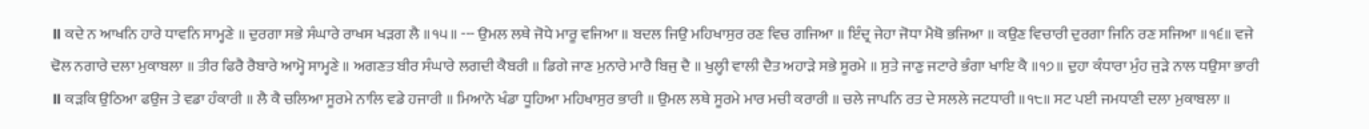॥ ਕਦੇ ਨ ਆਖਨਿ ਹਾਰੇ ਧਾਵਨਿ ਸਾਮ੍ਹਣੇ ॥ ਦੁਰਗਾ ਸਭੇ ਸੰਘਾਰੇ ਰਾਖਸ ਖੜਗ ਲੈ ॥੧੫॥ --- ਉਮਲ ਲਥੇ ਜੋਧੇ ਮਾਰੂ ਵਜਿਆ ॥ ਬਦਲ ਜਿਉ ਮਹਿਖਾਸੁਰ ਰਣ ਵਿਚ ਗਜਿਆ ॥ ਇੰਦ੍ਰ ਜੇਹਾ ਜੋਧਾ ਮੈਥੋ ਭਜਿਆ ॥ ਕਉਣ ਵਿਚਾਰੀ ਦੁਰਗਾ ਜਿਨਿ ਰਣ ਸਜਿਆ ॥੧੬॥ ਵਜੇ ਢੋਲ ਨਗਾਰੇ ਦਲਾ ਮੁਕਾਬਲਾ ॥ ਤੀਰ ਫਿਰੈ ਰੈਬਾਰੇ ਆਮ੍ਹੋ ਸਾਮ੍ਹਣੇ ॥ ਅਗਣਤ ਬੀਰ ਸੰਘਾਰੇ ਲਗਦੀ ਕੈਬਰੀ ॥ ਡਿਗੇ ਜਾਣ ਮੁਨਾਰੇ ਮਾਰੈ ਬਿਜੁ ਦੈ ॥ ਖੁਲ੍ਹੀ ਵਾਲੀ ਦੈਤ ਅਹਾੜੇ ਸਭੇ ਸੂਰਮੇ ॥ ਸੁਤੇ ਜਾਣੁ ਜਟਾਰੇ ਭੰਗਾ ਖਾਇ ਕੈ ॥੧੭॥ ਦੁਹਾ ਕੰਧਾਰਾ ਮੁੰਹ ਜੁੜੇ ਨਾਲ ਧਉਸਾ ਭਾਰੀ ॥ ਕੜਕਿ ਉਠਿਆ ਫਉਜ ਤੇ ਵਡਾ ਹੰਕਾਰੀ ॥ ਲੈ ਕੈ ਚਲਿਆ ਸੂਰਮੇ ਨਾਲਿ ਵਡੇ ਹਜਾਰੀ ॥ ਮਿਆਨੋ ਖੰਡਾ ਧੂਹਿਆ ਮਹਿਖਾਸੁਰ ਭਾਰੀ ॥ ਉਮਲ ਲਥੇ ਸੂਰਮੇ ਮਾਰ ਮਚੀ ਕਰਾਰੀ ॥ ਚਲੇ ਜਾਪਨਿ ਰਤ ਦੇ ਸਲਲੇ ਜਟਧਾਰੀ ॥੧੮॥ ਸਟ ਪਈ ਜਮਧਾਣੀ ਦਲਾ ਮੁਕਾਬਲਾ ॥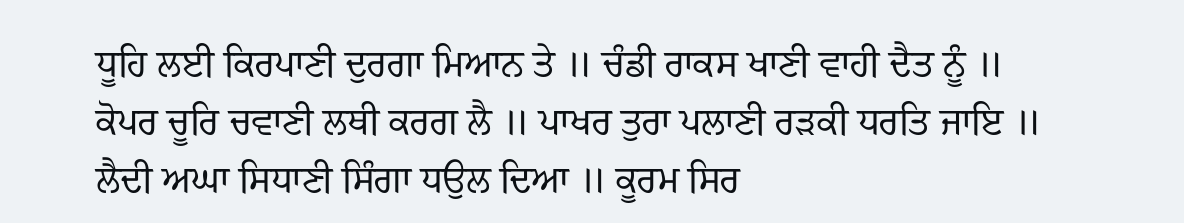ਧੂਹਿ ਲਈ ਕਿਰਪਾਣੀ ਦੁਰਗਾ ਮਿਆਨ ਤੇ ॥ ਚੰਡੀ ਰਾਕਸ ਖਾਣੀ ਵਾਹੀ ਦੈਤ ਨੂੰ ॥ ਕੋਪਰ ਚੂਰਿ ਚਵਾਣੀ ਲਥੀ ਕਰਗ ਲੈ ॥ ਪਾਖਰ ਤੁਰਾ ਪਲਾਣੀ ਰੜਕੀ ਧਰਤਿ ਜਾਇ ॥ ਲੈਦੀ ਅਘਾ ਸਿਧਾਣੀ ਸਿੰਗਾ ਧਉਲ ਦਿਆ ॥ ਕੂਰਮ ਸਿਰ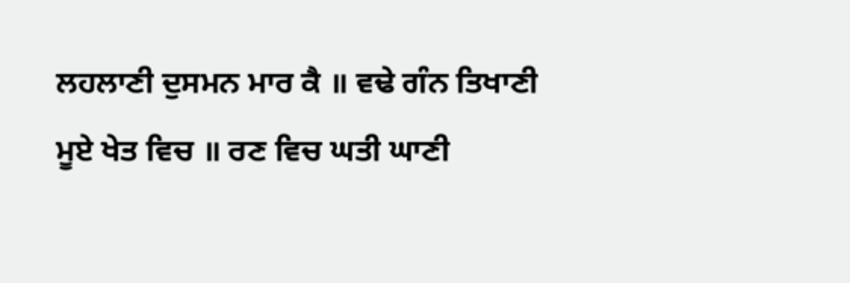ਲਹਲਾਣੀ ਦੁਸਮਨ ਮਾਰ ਕੈ ॥ ਵਢੇ ਗੰਨ ਤਿਖਾਣੀ ਮੂਏ ਖੇਤ ਵਿਚ ॥ ਰਣ ਵਿਚ ਘਤੀ ਘਾਣੀ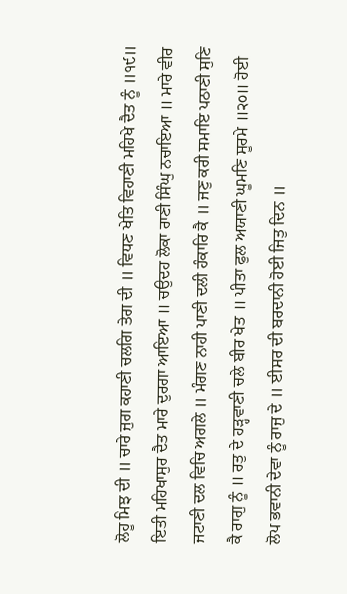ਲੋਹੂ ਮਿਝ ਦੀ ॥ ਚਾਰੇ ਜੁਗ ਕਹਾਣੀ ਚਲਗਿ ਤੇਗ ਦੀ ॥ ਵਿਧਣ ਖੇਤਿ ਵਿਹਾਣੀ ਮਹਿਖੇ ਦੈਤ ਨੂੰ ॥੧੯॥ ਇਤੀ ਮਹਿਖਾਸੁਰ ਦੈਤ ਮਾਰੇ ਦੁਰਗਾ ਆਇਆ ॥ ਚਉਦਹ ਲੋਕਾ ਰਾਣੀ ਸਿੰਘੁ ਨਚਾਇਆ ॥ ਮਾਰੇ ਵੀਰ ਜਟਾਣੀ ਦਲ ਵਿਚਿ ਅਗਲੇ ॥ ਮੰਗਣ ਨਾਹੀ ਪਾਣੀ ਦਲੀ ਹੰਕਾਰਿ ਕੈ ॥ ਜਣੁ ਕਰੀ ਸਮਾਇ ਪਠਾਣੀ ਸੁਣਿ ਕੈ ਰਾਗੁ ਨੂੰ ॥ ਰਤੁ ਦੇ ਹੜ੍ਹਵਾਣੀ ਚਲੇ ਬੀਰ ਖੇਤ ॥ ਪੀਤਾ ਫੁਲ ਅਯਾਣੀ ਘੂਮਣਿ ਸੂਰਮੇ ॥੨੦॥ ਹੋਈ ਲੋਪ ਭਵਾਨੀ ਦੇਵਾ ਨੂੰ ਰਾਜੁ ਦੇ ॥ ਈਸਰ ਦੀ ਬਰਦਾਨੀ ਹੋਈ ਜਿਤੁ ਦਿਨ ॥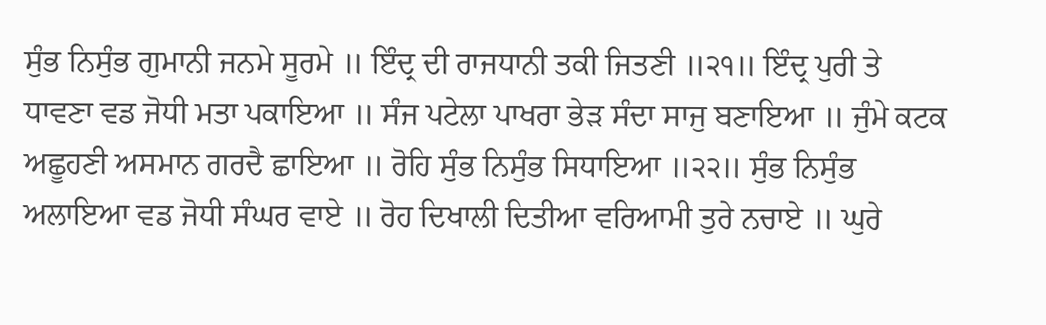ਸੁੰਭ ਨਿਸੁੰਭ ਗੁਮਾਨੀ ਜਨਮੇ ਸੂਰਮੇ ॥ ਇੰਦ੍ਰ ਦੀ ਰਾਜਧਾਨੀ ਤਕੀ ਜਿਤਣੀ ॥੨੧॥ ਇੰਦ੍ਰ ਪੁਰੀ ਤੇ ਧਾਵਣਾ ਵਡ ਜੋਧੀ ਮਤਾ ਪਕਾਇਆ ॥ ਸੰਜ ਪਟੇਲਾ ਪਾਖਰਾ ਭੇੜ ਸੰਦਾ ਸਾਜੁ ਬਣਾਇਆ ॥ ਜੁੰਮੇ ਕਟਕ ਅਛੂਹਣੀ ਅਸਮਾਨ ਗਰਦੈ ਛਾਇਆ ॥ ਰੋਹਿ ਸੁੰਭ ਨਿਸੁੰਭ ਸਿਧਾਇਆ ॥੨੨॥ ਸੁੰਭ ਨਿਸੁੰਭ ਅਲਾਇਆ ਵਡ ਜੋਧੀ ਸੰਘਰ ਵਾਏ ॥ ਰੋਹ ਦਿਖਾਲੀ ਦਿਤੀਆ ਵਰਿਆਮੀ ਤੁਰੇ ਨਚਾਏ ॥ ਘੁਰੇ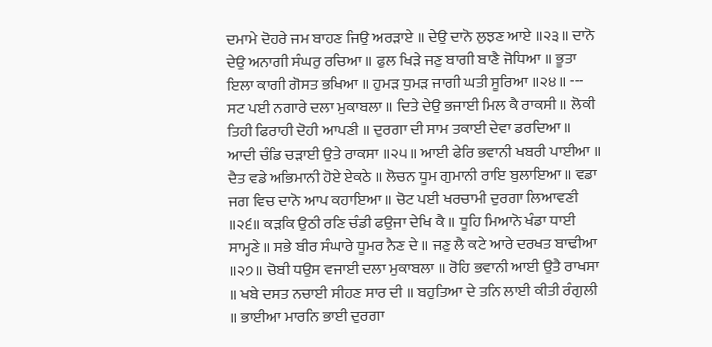ਦਮਾਮੇ ਦੋਹਰੇ ਜਮ ਬਾਹਣ ਜਿਉ ਅਰੜਾਏ ॥ ਦੇਉ ਦਾਨੋ ਲੁਝਣ ਆਏ ॥੨੩॥ ਦਾਨੋ ਦੇਉ ਅਨਾਗੀ ਸੰਘਰੁ ਰਚਿਆ ॥ ਫੁਲ ਖਿੜੇ ਜਣੁ ਬਾਗੀ ਬਾਣੈ ਜੋਧਿਆ ॥ ਭੂਤਾ ਇਲਾ ਕਾਗੀ ਗੋਸਤ ਭਖਿਆ ॥ ਹੁਮੜ ਧੁਮੜ ਜਾਗੀ ਘਤੀ ਸੂਰਿਆ ॥੨੪॥ --- ਸਟ ਪਈ ਨਗਾਰੇ ਦਲਾ ਮੁਕਾਬਲਾ ॥ ਦਿਤੇ ਦੇਉ ਭਜਾਈ ਮਿਲ ਕੈ ਰਾਕਸੀ ॥ ਲੋਕੀ ਤਿਹੀ ਫਿਰਾਹੀ ਦੋਹੀ ਆਪਣੀ ॥ ਦੁਰਗਾ ਦੀ ਸਾਮ ਤਕਾਈ ਦੇਵਾ ਡਰਦਿਆ ॥ ਆਦੀ ਚੰਡਿ ਚੜਾਈ ਉਤੇ ਰਾਕਸਾ ॥੨੫॥ ਆਈ ਫੇਰਿ ਭਵਾਨੀ ਖਬਰੀ ਪਾਈਆ ॥ ਦੈਤ ਵਡੇ ਅਭਿਮਾਨੀ ਹੋਏ ਏਕਠੇ ॥ ਲੋਚਨ ਧੂਮ ਗੁਮਾਨੀ ਰਾਇ ਬੁਲਾਇਆ ॥ ਵਡਾ ਜਗ ਵਿਚ ਦਾਨੋ ਆਪ ਕਹਾਇਆ ॥ ਚੋਟ ਪਈ ਖਰਚਾਮੀ ਦੁਰਗਾ ਲਿਆਵਣੀ ॥੨੬॥ ਕੜਕਿ ਉਠੀ ਰਣਿ ਚੰਡੀ ਫਉਜਾ ਦੇਖਿ ਕੈ ॥ ਧੂਹਿ ਮਿਆਨੋ ਖੰਡਾ ਧਾਈ ਸਾਮ੍ਹਣੇ ॥ ਸਭੇ ਬੀਰ ਸੰਘਾਰੇ ਧੂਮਰ ਨੈਣ ਦੇ ॥ ਜਣੁ ਲੈ ਕਟੇ ਆਰੇ ਦਰਖਤ ਬਾਢੀਆ ॥੨੭॥ ਚੋਬੀ ਧਉਸ ਵਜਾਈ ਦਲਾ ਮੁਕਾਬਲਾ ॥ ਰੋਹਿ ਭਵਾਨੀ ਆਈ ਉਤੈ ਰਾਖਸਾ ॥ ਖਬੇ ਦਸਤ ਨਚਾਈ ਸੀਹਣ ਸਾਰ ਦੀ ॥ ਬਹੁਤਿਆ ਦੇ ਤਨਿ ਲਾਈ ਕੀਤੀ ਰੰਗੁਲੀ ॥ ਭਾਈਆ ਮਾਰਨਿ ਭਾਈ ਦੁਰਗਾ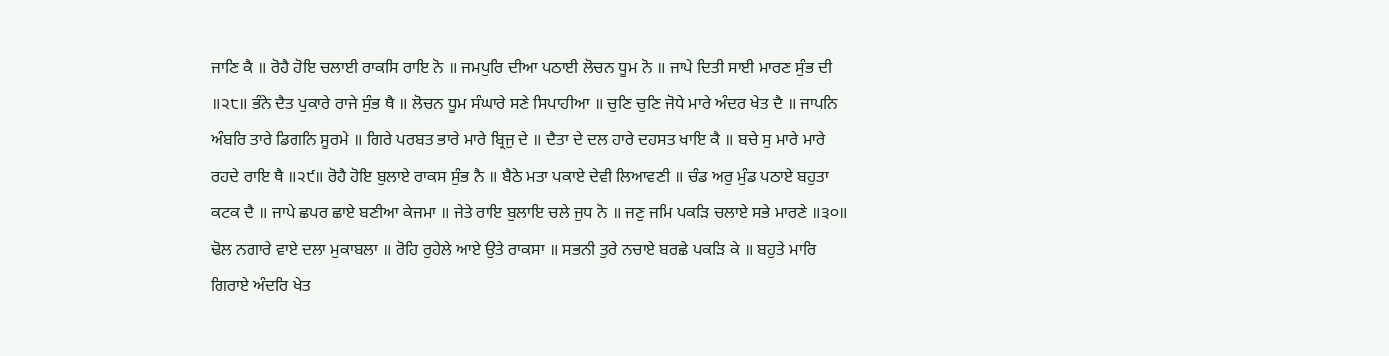ਜਾਣਿ ਕੈ ॥ ਰੋਹੈ ਹੋਇ ਚਲਾਈ ਰਾਕਸਿ ਰਾਇ ਨੋ ॥ ਜਮਪੁਰਿ ਦੀਆ ਪਠਾਈ ਲੋਚਨ ਧੂਮ ਨੋ ॥ ਜਾਪੇ ਦਿਤੀ ਸਾਈ ਮਾਰਣ ਸੁੰਭ ਦੀ ॥੨੮॥ ਭੰਨੇ ਦੈਤ ਪੁਕਾਰੇ ਰਾਜੇ ਸੁੰਭ ਥੈ ॥ ਲੋਚਨ ਧੂਮ ਸੰਘਾਰੇ ਸਣੇ ਸਿਪਾਹੀਆ ॥ ਚੁਣਿ ਚੁਣਿ ਜੋਧੇ ਮਾਰੇ ਅੰਦਰ ਖੇਤ ਦੈ ॥ ਜਾਪਨਿ ਅੰਬਰਿ ਤਾਰੇ ਡਿਗਨਿ ਸੂਰਮੇ ॥ ਗਿਰੇ ਪਰਬਤ ਭਾਰੇ ਮਾਰੇ ਬ੍ਰਿਜੁ ਦੇ ॥ ਦੈਤਾ ਦੇ ਦਲ ਹਾਰੇ ਦਹਸਤ ਖਾਇ ਕੈ ॥ ਬਚੇ ਸੁ ਮਾਰੇ ਮਾਰੇ ਰਹਦੇ ਰਾਇ ਥੈ ॥੨੯॥ ਰੋਹੈ ਹੋਇ ਬੁਲਾਏ ਰਾਕਸ ਸੁੰਭ ਨੈ ॥ ਬੈਠੇ ਮਤਾ ਪਕਾਏ ਦੇਵੀ ਲਿਆਵਣੀ ॥ ਚੰਡ ਅਰੁ ਮੁੰਡ ਪਠਾਏ ਬਹੁਤਾ ਕਟਕ ਦੈ ॥ ਜਾਪੇ ਛਪਰ ਛਾਏ ਬਣੀਆ ਕੇਜਮਾ ॥ ਜੇਤੇ ਰਾਇ ਬੁਲਾਇ ਚਲੇ ਜੁਧ ਨੋ ॥ ਜਣੁ ਜਮਿ ਪਕੜਿ ਚਲਾਏ ਸਭੇ ਮਾਰਣੇ ॥੩੦॥ ਢੋਲ ਨਗਾਰੇ ਵਾਏ ਦਲਾ ਮੁਕਾਬਲਾ ॥ ਰੋਹਿ ਰੁਹੇਲੇ ਆਏ ਉਤੇ ਰਾਕਸਾ ॥ ਸਭਨੀ ਤੁਰੇ ਨਚਾਏ ਬਰਛੇ ਪਕੜਿ ਕੇ ॥ ਬਹੁਤੇ ਮਾਰਿ ਗਿਰਾਏ ਅੰਦਰਿ ਖੇਤ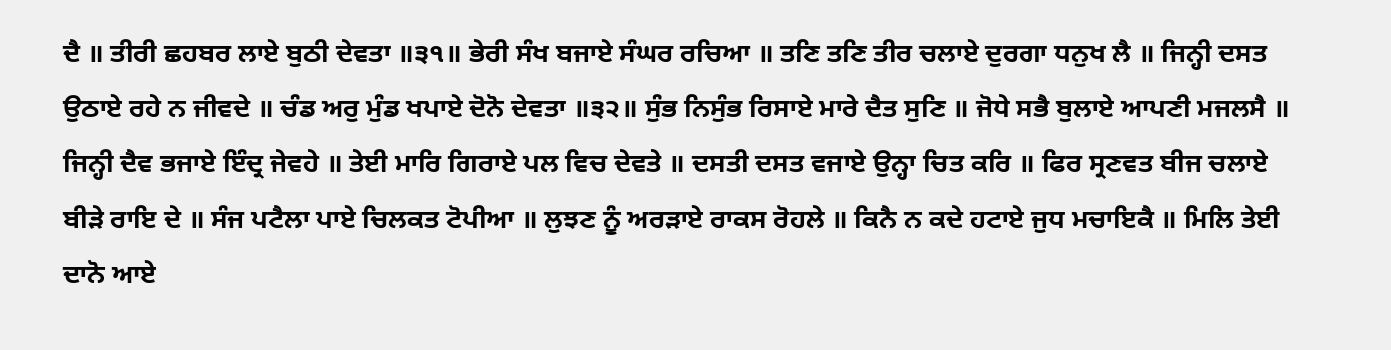ਦੈ ॥ ਤੀਰੀ ਛਹਬਰ ਲਾਏ ਬੁਠੀ ਦੇਵਤਾ ॥੩੧॥ ਭੇਰੀ ਸੰਖ ਬਜਾਏ ਸੰਘਰ ਰਚਿਆ ॥ ਤਣਿ ਤਣਿ ਤੀਰ ਚਲਾਏ ਦੁਰਗਾ ਧਨੁਖ ਲੈ ॥ ਜਿਨ੍ਹੀ ਦਸਤ ਉਠਾਏ ਰਹੇ ਨ ਜੀਵਦੇ ॥ ਚੰਡ ਅਰੁ ਮੁੰਡ ਖਪਾਏ ਦੋਨੋ ਦੇਵਤਾ ॥੩੨॥ ਸੁੰਭ ਨਿਸੁੰਭ ਰਿਸਾਏ ਮਾਰੇ ਦੈਤ ਸੁਣਿ ॥ ਜੋਧੇ ਸਭੈ ਬੁਲਾਏ ਆਪਣੀ ਮਜਲਸੈ ॥ ਜਿਨ੍ਹੀ ਦੈਵ ਭਜਾਏ ਇੰਦ੍ਰ ਜੇਵਹੇ ॥ ਤੇਈ ਮਾਰਿ ਗਿਰਾਏ ਪਲ ਵਿਚ ਦੇਵਤੇ ॥ ਦਸਤੀ ਦਸਤ ਵਜਾਏ ਉਨ੍ਹਾ ਚਿਤ ਕਰਿ ॥ ਫਿਰ ਸ੍ਰਣਵਤ ਬੀਜ ਚਲਾਏ ਬੀੜੇ ਰਾਇ ਦੇ ॥ ਸੰਜ ਪਟੈਲਾ ਪਾਏ ਚਿਲਕਤ ਟੋਪੀਆ ॥ ਲੁਝਣ ਨੂੰ ਅਰੜਾਏ ਰਾਕਸ ਰੋਹਲੇ ॥ ਕਿਨੈ ਨ ਕਦੇ ਹਟਾਏ ਜੁਧ ਮਚਾਇਕੈ ॥ ਮਿਲਿ ਤੇਈ ਦਾਨੋ ਆਏ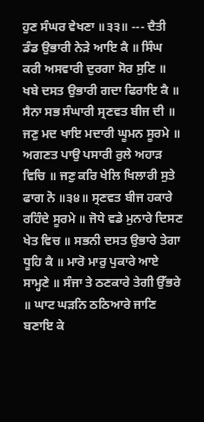ਹੁਣ ਸੰਘਰ ਵੇਖਣਾ ॥੩੩॥ --- ਦੈਤੀ ਡੰਡ ਉਭਾਰੀ ਨੇੜੇ ਆਇ ਕੈ ॥ ਸਿੰਘ ਕਰੀ ਅਸਵਾਰੀ ਦੁਰਗਾ ਸੋਰ ਸੁਣਿ ॥ ਖਬੇ ਦਸਤ ਉਭਾਰੀ ਗਦਾ ਫਿਰਾਇ ਕੈ ॥ ਸੈਨਾ ਸਭ ਸੰਘਾਰੀ ਸ੍ਰਣਵਤ ਬੀਜ ਦੀ ॥ ਜਣੁ ਮਦ ਖਾਇ ਮਦਾਰੀ ਘੂਮਨ ਸੂਰਮੇ ॥ ਅਗਣਤ ਪਾਉ ਪਸਾਰੀ ਰੁਲੇ ਅਹਾੜ ਵਿਚਿ ॥ ਜਣੁ ਕਰਿ ਖੇਲਿ ਖਿਲਾਰੀ ਸੁਤੇ ਫਾਗ ਨੋ ॥੩੪॥ ਸ੍ਰਣਵਤ ਬੀਜ ਹਕਾਰੇ ਰਹਿੰਦੇ ਸੂਰਮੇ ॥ ਜੋਧੇ ਵਡੇ ਮੁਨਾਰੇ ਦਿਸਣ ਖੇਤ ਵਿਚ ॥ ਸਭਨੀ ਦਸਤ ਉਭਾਰੇ ਤੇਗਾ ਧੂਹਿ ਕੈ ॥ ਮਾਰੋ ਮਾਰੁ ਪੁਕਾਰੇ ਆਏ ਸਾਮ੍ਹਣੇ ॥ ਸੰਜਾ ਤੇ ਠਣਕਾਰੇ ਤੇਗੀ ਉੱਭਰੇ ॥ ਘਾਟ ਘੜਨਿ ਠਠਿਆਰੇ ਜਾਣਿ ਬਣਾਇ ਕੇ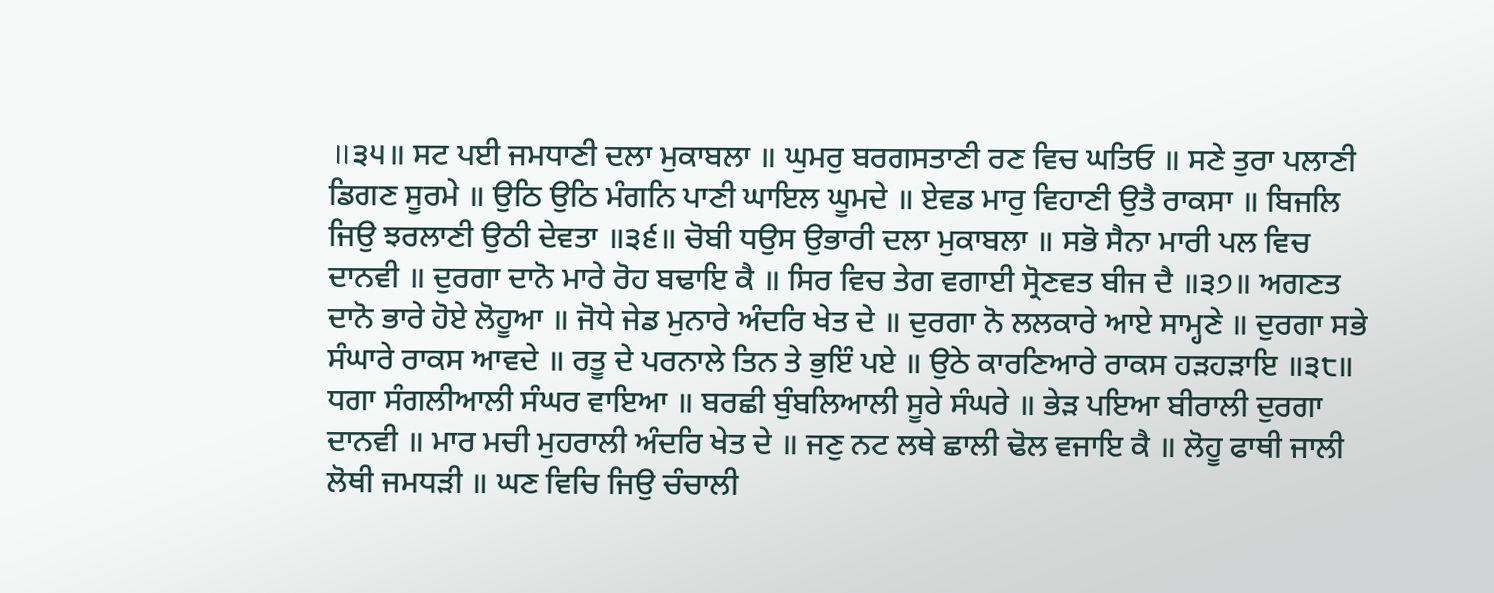॥੩੫॥ ਸਟ ਪਈ ਜਮਧਾਣੀ ਦਲਾ ਮੁਕਾਬਲਾ ॥ ਘੁਮਰੁ ਬਰਗਸਤਾਣੀ ਰਣ ਵਿਚ ਘਤਿਓ ॥ ਸਣੇ ਤੁਰਾ ਪਲਾਣੀ ਡਿਗਣ ਸੂਰਮੇ ॥ ਉਠਿ ਉਠਿ ਮੰਗਨਿ ਪਾਣੀ ਘਾਇਲ ਘੂਮਦੇ ॥ ਏਵਡ ਮਾਰੁ ਵਿਹਾਣੀ ਉਤੈ ਰਾਕਸਾ ॥ ਬਿਜਲਿ ਜਿਉ ਝਰਲਾਣੀ ਉਠੀ ਦੇਵਤਾ ॥੩੬॥ ਚੋਬੀ ਧਉਸ ਉਭਾਰੀ ਦਲਾ ਮੁਕਾਬਲਾ ॥ ਸਭੋ ਸੈਨਾ ਮਾਰੀ ਪਲ ਵਿਚ ਦਾਨਵੀ ॥ ਦੁਰਗਾ ਦਾਨੋ ਮਾਰੇ ਰੋਹ ਬਢਾਇ ਕੈ ॥ ਸਿਰ ਵਿਚ ਤੇਗ ਵਗਾਈ ਸ੍ਰੋਣਵਤ ਬੀਜ ਦੈ ॥੩੭॥ ਅਗਣਤ ਦਾਨੋ ਭਾਰੇ ਹੋਏ ਲੋਹੂਆ ॥ ਜੋਧੇ ਜੇਡ ਮੁਨਾਰੇ ਅੰਦਰਿ ਖੇਤ ਦੇ ॥ ਦੁਰਗਾ ਨੋ ਲਲਕਾਰੇ ਆਏ ਸਾਮ੍ਹਣੇ ॥ ਦੁਰਗਾ ਸਭੇ ਸੰਘਾਰੇ ਰਾਕਸ ਆਵਦੇ ॥ ਰਤੂ ਦੇ ਪਰਨਾਲੇ ਤਿਨ ਤੇ ਭੁਇੰ ਪਏ ॥ ਉਠੇ ਕਾਰਣਿਆਰੇ ਰਾਕਸ ਹੜਹੜਾਇ ॥੩੮॥ ਧਗਾ ਸੰਗਲੀਆਲੀ ਸੰਘਰ ਵਾਇਆ ॥ ਬਰਛੀ ਬੁੰਬਲਿਆਲੀ ਸੂਰੇ ਸੰਘਰੇ ॥ ਭੇੜ ਪਇਆ ਬੀਰਾਲੀ ਦੁਰਗਾ ਦਾਨਵੀ ॥ ਮਾਰ ਮਚੀ ਮੁਹਰਾਲੀ ਅੰਦਰਿ ਖੇਤ ਦੇ ॥ ਜਣੁ ਨਟ ਲਥੇ ਛਾਲੀ ਢੋਲ ਵਜਾਇ ਕੈ ॥ ਲੋਹੂ ਫਾਥੀ ਜਾਲੀ ਲੋਥੀ ਜਮਧੜੀ ॥ ਘਣ ਵਿਚਿ ਜਿਉ ਚੰਚਾਲੀ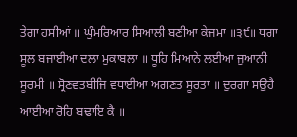ਤੇਗਾ ਹਸੀਆਂ ॥ ਘੁੰਮਰਿਆਰ ਸਿਆਲੀ ਬਣੀਆ ਕੇਜਮਾ ॥੩੯॥ ਧਗਾ ਸੂਲ ਬਜਾਈਆ ਦਲਾ ਮੁਕਾਬਲਾ ॥ ਧੂਹਿ ਮਿਆਨੇ ਲਈਆ ਜੁਆਨੀ ਸੂਰਮੀ ॥ ਸ੍ਰੋਣਵਤਬੀਜਿ ਵਧਾਈਆ ਅਗਣਤ ਸੂਰਤਾ ॥ ਦੁਰਗਾ ਸਉਹੈ ਆਈਆ ਰੋਹਿ ਬਢਾਇ ਕੈ ॥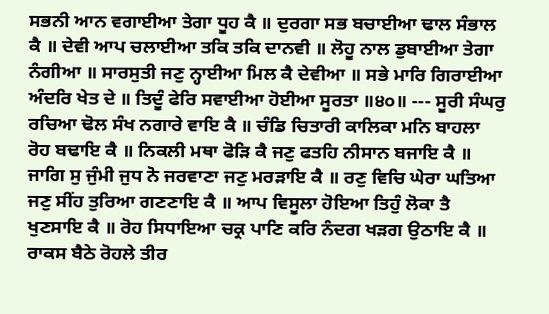ਸਭਨੀ ਆਨ ਵਗਾਈਆ ਤੇਗਾ ਧੂਹ ਕੈ ॥ ਦੁਰਗਾ ਸਭ ਬਚਾਈਆ ਢਾਲ ਸੰਭਾਲ ਕੈ ॥ ਦੇਵੀ ਆਪ ਚਲਾਈਆ ਤਕਿ ਤਕਿ ਦਾਨਵੀ ॥ ਲੋਹੂ ਨਾਲ ਡੁਬਾਈਆ ਤੇਗਾ ਨੰਗੀਆ ॥ ਸਾਰਸੁਤੀ ਜਣੁ ਨ੍ਹਾਈਆ ਮਿਲ ਕੈ ਦੇਵੀਆ ॥ ਸਭੇ ਮਾਰਿ ਗਿਰਾਈਆ ਅੰਦਰਿ ਖੇਤ ਦੇ ॥ ਤਿਦੂੰ ਫੇਰਿ ਸਵਾਈਆ ਹੋਈਆ ਸੂਰਤਾ ॥੪੦॥ --- ਸੂਰੀ ਸੰਘਰੁ ਰਚਿਆ ਢੋਲ ਸੰਖ ਨਗਾਰੇ ਵਾਇ ਕੈ ॥ ਚੰਡਿ ਚਿਤਾਰੀ ਕਾਲਿਕਾ ਮਨਿ ਬਾਹਲਾ ਰੋਹ ਬਢਾਇ ਕੈ ॥ ਨਿਕਲੀ ਮਥਾ ਫੋੜਿ ਕੈ ਜਣੁ ਫਤਹਿ ਨੀਸਾਨ ਬਜਾਇ ਕੈ ॥ ਜਾਗਿ ਸੁ ਜੁੰਮੀ ਜੁਧ ਨੋ ਜਰਵਾਣਾ ਜਣੁ ਮਰੜਾਇ ਕੈ ॥ ਰਣੁ ਵਿਚਿ ਘੇਰਾ ਘਤਿਆ ਜਣੁ ਸੀਂਹ ਤੁਰਿਆ ਗਣਣਾਇ ਕੈ ॥ ਆਪ ਵਿਸੂਲਾ ਹੋਇਆ ਤਿਹੁੰ ਲੋਕਾ ਤੈ ਖੁਣਸਾਇ ਕੈ ॥ ਰੋਹ ਸਿਧਾਇਆ ਚਕ੍ਰ ਪਾਣਿ ਕਰਿ ਨੰਦਗ ਖੜਗ ਉਠਾਇ ਕੈ ॥ ਰਾਕਸ ਬੈਠੇ ਰੋਹਲੇ ਤੀਰ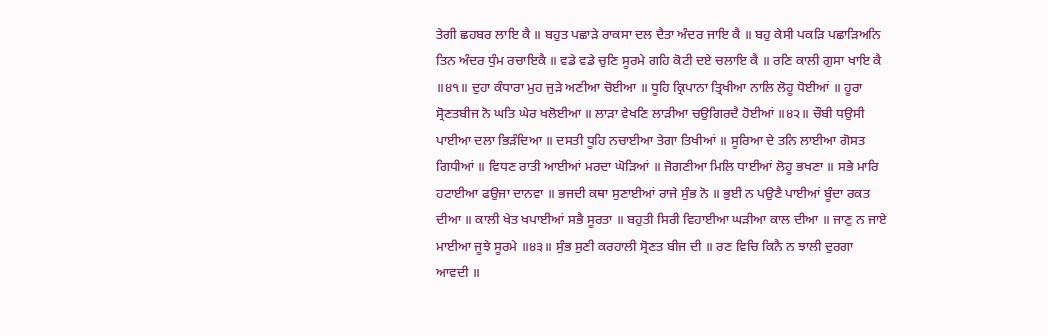ਤੇਗੀ ਛਹਬਰ ਲਾਇ ਕੈ ॥ ਬਹੁਤ ਪਛਾੜੇ ਰਾਕਸਾ ਦਲ ਦੈਤਾ ਅੰਦਰ ਜਾਇ ਕੈ ॥ ਬਹੁ ਕੇਸੀ ਪਕੜਿ ਪਛਾੜਿਅਨਿ ਤਿਨ ਅੰਦਰ ਧੁੰਮ ਰਚਾਇਕੈ ॥ ਵਡੇ ਵਡੇ ਚੁਣਿ ਸੂਰਮੇ ਗਹਿ ਕੋਟੀ ਦਏ ਚਲਾਇ ਕੈ ॥ ਰਣਿ ਕਾਲੀ ਗੁਸਾ ਖਾਇ ਕੈ ॥੪੧॥ ਦੁਹਾ ਕੰਧਾਰਾ ਮੁਹ ਜੁੜੇ ਅਣੀਆ ਚੋਈਆ ॥ ਧੂਹਿ ਕ੍ਰਿਪਾਨਾ ਤ੍ਰਿਖੀਆ ਨਾਲਿ ਲੋਹੂ ਧੋਈਆਂ ॥ ਹੂਰਾ ਸ੍ਰੋਣਤਬੀਜ ਨੋ ਘਤਿ ਘੇਰ ਖਲੋਈਆ ॥ ਲਾੜਾ ਵੇਖਣਿ ਲਾੜੀਆ ਚਉਗਿਰਦੈ ਹੋਈਆਂ ॥੪੨॥ ਚੌਬੀ ਧਉਸੀ ਪਾਈਆ ਦਲਾ ਭਿੜੰਦਿਆ ॥ ਦਸਤੀ ਧੂਹਿ ਨਚਾਈਆ ਤੇਗਾ ਤਿਖੀਆਂ ॥ ਸੂਰਿਆ ਦੇ ਤਨਿ ਲਾਈਆ ਗੋਸਤ ਗਿਧੀਆਂ ॥ ਵਿਧਣ ਰਾਤੀ ਆਈਆਂ ਮਰਦਾ ਘੋੜਿਆਂ ॥ ਜੋਗਣੀਆ ਮਿਲਿ ਧਾਈਆਂ ਲੋਹੂ ਭਖਣਾ ॥ ਸਭੇ ਮਾਰਿ ਹਟਾਈਆ ਫਉਜਾ ਦਾਨਵਾ ॥ ਭਜਦੀ ਕਥਾ ਸੁਣਾਈਆਂ ਰਾਜੇ ਸੁੰਭ ਨੋ ॥ ਭੁਈ ਨ ਪਉਣੈ ਪਾਈਆਂ ਬੂੰਦਾ ਰਕਤ ਦੀਆ ॥ ਕਾਲੀ ਖੇਤ ਖਪਾਈਆਂ ਸਭੈ ਸੂਰਤਾ ॥ ਬਹੁਤੀ ਸਿਰੀ ਵਿਹਾਈਆ ਘੜੀਆ ਕਾਲ ਦੀਆ ॥ ਜਾਣੁ ਨ ਜਾਏ ਮਾਈਆ ਜੂਝੇ ਸੂਰਮੇ ॥੪੩॥ ਸੁੰਭ ਸੁਣੀ ਕਰਹਾਲੀ ਸ੍ਰੋਣਤ ਬੀਜ ਦੀ ॥ ਰਣ ਵਿਚਿ ਕਿਨੈ ਨ ਝਾਲੀ ਦੁਰਗਾ ਆਵਦੀ ॥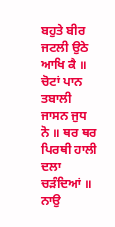ਬਹੁਤੇ ਬੀਰ ਜਟਲੀ ਉਠੇ ਆਖਿ ਕੈ ॥ ਚੋਟਾਂ ਪਾਨ ਤਬਾਲੀ ਜਾਸਨ ਜੁਧ ਨੋ ॥ ਥਰ ਥਰ ਪਿਰਥੀ ਹਾਲੀ ਦਲਾ ਚੜੰਦਿਆਂ ॥ ਨਾਉ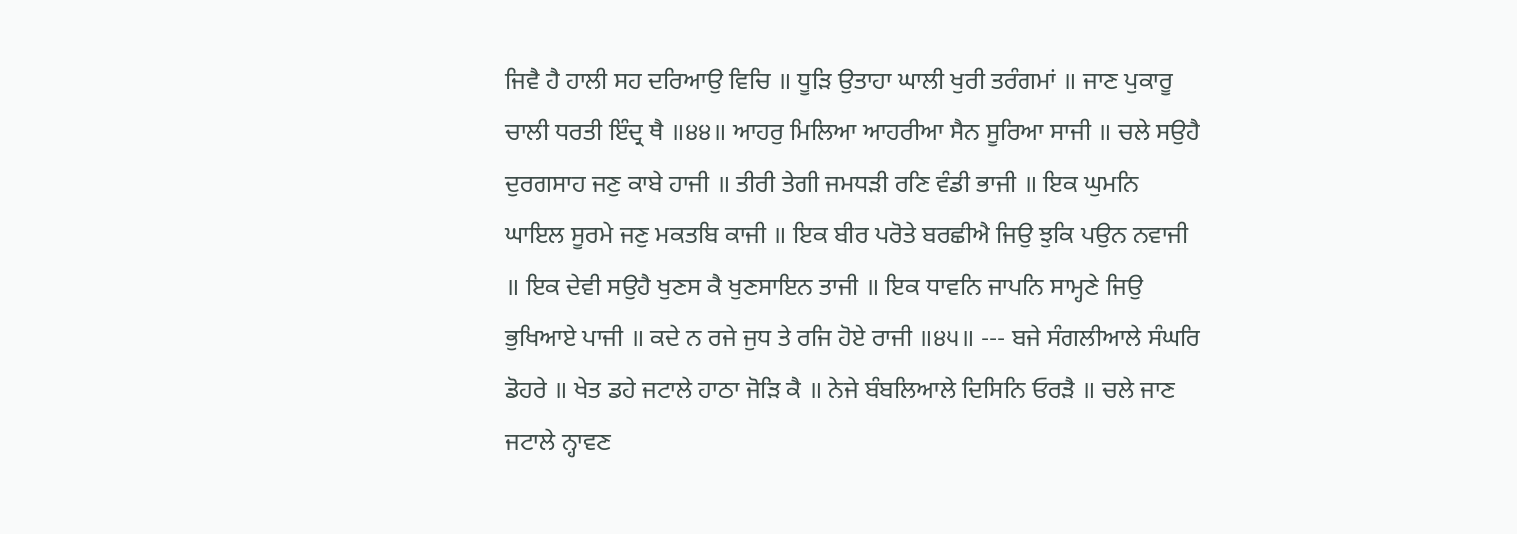ਜਿਵੈ ਹੈ ਹਾਲੀ ਸਹ ਦਰਿਆਉ ਵਿਚਿ ॥ ਧੂੜਿ ਉਤਾਹਾ ਘਾਲੀ ਖੁਰੀ ਤਰੰਗਮਾਂ ॥ ਜਾਣ ਪੁਕਾਰੂ ਚਾਲੀ ਧਰਤੀ ਇੰਦ੍ਰ ਥੈ ॥੪੪॥ ਆਹਰੁ ਮਿਲਿਆ ਆਹਰੀਆ ਸੈਨ ਸੂਰਿਆ ਸਾਜੀ ॥ ਚਲੇ ਸਉਹੈ ਦੁਰਗਸਾਹ ਜਣੁ ਕਾਬੇ ਹਾਜੀ ॥ ਤੀਰੀ ਤੇਗੀ ਜਮਧੜੀ ਰਣਿ ਵੰਡੀ ਭਾਜੀ ॥ ਇਕ ਘੁਮਨਿ ਘਾਇਲ ਸੂਰਮੇ ਜਣੁ ਮਕਤਬਿ ਕਾਜੀ ॥ ਇਕ ਬੀਰ ਪਰੋਤੇ ਬਰਛੀਐ ਜਿਉ ਝੁਕਿ ਪਉਨ ਨਵਾਜੀ ॥ ਇਕ ਦੇਵੀ ਸਉਹੈ ਖੁਣਸ ਕੈ ਖੁਣਸਾਇਨ ਤਾਜੀ ॥ ਇਕ ਧਾਵਨਿ ਜਾਪਨਿ ਸਾਮ੍ਹਣੇ ਜਿਉ ਭੁਖਿਆਏ ਪਾਜੀ ॥ ਕਦੇ ਨ ਰਜੇ ਜੁਧ ਤੇ ਰਜਿ ਹੋਏ ਰਾਜੀ ॥੪੫॥ --- ਬਜੇ ਸੰਗਲੀਆਲੇ ਸੰਘਰਿ ਡੋਹਰੇ ॥ ਖੇਤ ਡਹੇ ਜਟਾਲੇ ਹਾਠਾ ਜੋੜਿ ਕੈ ॥ ਨੇਜੇ ਬੰਬਲਿਆਲੇ ਦਿਸਿਨਿ ਓਰੜੈ ॥ ਚਲੇ ਜਾਣ ਜਟਾਲੇ ਨ੍ਹਾਵਣ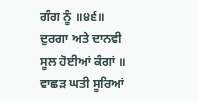ਗੰਗ ਨੂੰ ॥੪੬॥ ਦੁਰਗਾ ਅਤੇ ਦਾਨਵੀ ਸੂਲ ਹੋਈਆਂ ਕੰਗਾਂ ॥ ਵਾਛੜ ਘਤੀ ਸੂਰਿਆਂ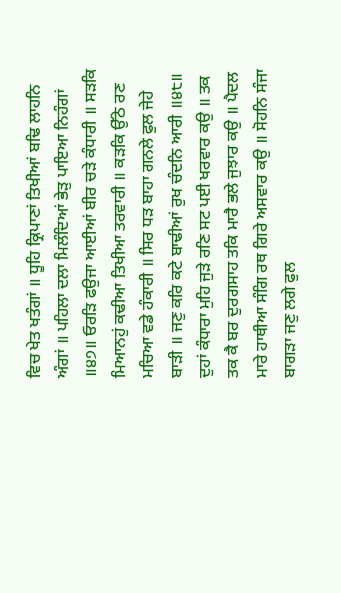ਵਿਚ ਖੇਤ ਖਤੰਗਾਂ ॥ ਧੂਹਿ ਕ੍ਰਿਪਾਣਾਂ ਤਿਖੀਆਂ ਬਢਿ ਲਾਹਨਿ ਅੰਗਾਂ ॥ ਪਹਿਲਾ ਦਲਾ ਮਿਲੰਦਿਆਂ ਭੇੜੁ ਪਾਇਆ ਨਿਹੰਗਾਂ ॥੪੭॥ ਓਰੜਿ ਫਉਜਾ ਆਈਆਂ ਬੀਰ ਚੜੇ ਕੰਧਾਰੀ ॥ ਸੜਕਿ ਮਿਆਨਹੁਂ ਕਢੀਆ ਤਿਖੀਆ ਤਰਵਾਰੀ ॥ ਕੜਕਿ ਉੱਠੇ ਰਣ ਮਚਿਆ ਵਡੇ ਹੰਕਾਰੀ ॥ ਸਿਰ ਧੜ ਬਾਹਾ ਗਨਲੇ ਫੁਲ ਜੇਹੇ ਬਾੜੀ ॥ ਜਣੁ ਕਰਿ ਕਟੇ ਬਾਢੀਆਂ ਰੁਖ ਚੰਦਨਿ ਆਰੀ ॥੪੮॥ ਦੁਹਾਂ ਕੰਧਾਰਾ ਮੁਹਿ ਜੁੜੇ ਰਣਿ ਸਟ ਪਈ ਖਰਵਾਰ ਕਉ ॥ ਤਕ ਤਕ ਕੈ ਬਰ ਦੁਰਗਸਾਹ ਤਕਿ ਮਾਰੈ ਭਲੇ ਜੁਝਾਰ ਕਉ ॥ ਪੈਦਲ ਮਾਰੇ ਹਾਥੀਆ ਸੰਗਿ ਰਥ ਗਿਰੇ ਅਸਵਾਰ ਕਉ ॥ ਸੋਹਨਿ ਸੰਜਾ ਬਾਗੜਾ ਜਣੁ ਲਗੇ ਫੁਲ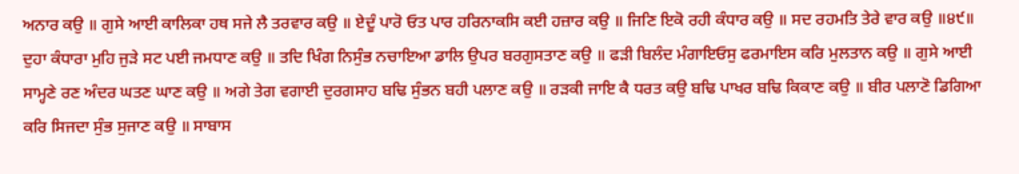ਅਨਾਰ ਕਉ ॥ ਗੁਸੇ ਆਈ ਕਾਲਿਕਾ ਹਥ ਸਜੇ ਲੈ ਤਰਵਾਰ ਕਉ ॥ ਏਦੂੰ ਪਾਰੋ ਓਤ ਪਾਰ ਹਰਿਨਾਕਸਿ ਕਈ ਹਜ਼ਾਰ ਕਉ ॥ ਜਿਣਿ ਇਕੋ ਰਹੀ ਕੰਧਾਰ ਕਉ ॥ ਸਦ ਰਹਮਤਿ ਤੇਰੇ ਵਾਰ ਕਉ ॥੪੯॥ ਦੁਹਾ ਕੰਧਾਰਾ ਮੁਹਿ ਜੁੜੇ ਸਟ ਪਈ ਜਮਧਾਣ ਕਉ ॥ ਤਦਿ ਖਿੰਗ ਨਿਸੁੰਭ ਨਚਾਇਆ ਡਾਲਿ ਉਪਰ ਬਰਗੁਸਤਾਣ ਕਉ ॥ ਫੜੀ ਬਿਲੰਦ ਮੰਗਾਇਓਸੁ ਫਰਮਾਇਸ ਕਰਿ ਮੁਲਤਾਨ ਕਉ ॥ ਗੁਸੇ ਆਈ ਸਾਮ੍ਹਣੇ ਰਣ ਅੰਦਰ ਘਤਣ ਘਾਣ ਕਉ ॥ ਅਗੇ ਤੇਗ ਵਗਾਈ ਦੁਰਗਸਾਹ ਬਢਿ ਸੁੰਭਨ ਬਹੀ ਪਲਾਣ ਕਉ ॥ ਰੜਕੀ ਜਾਇ ਕੈ ਧਰਤ ਕਉ ਬਢਿ ਪਾਖਰ ਬਢਿ ਕਿਕਾਣ ਕਉ ॥ ਬੀਰ ਪਲਾਣੋ ਡਿਗਿਆ ਕਰਿ ਸਿਜਦਾ ਸੁੰਭ ਸੁਜਾਣ ਕਉ ॥ ਸਾਬਾਸ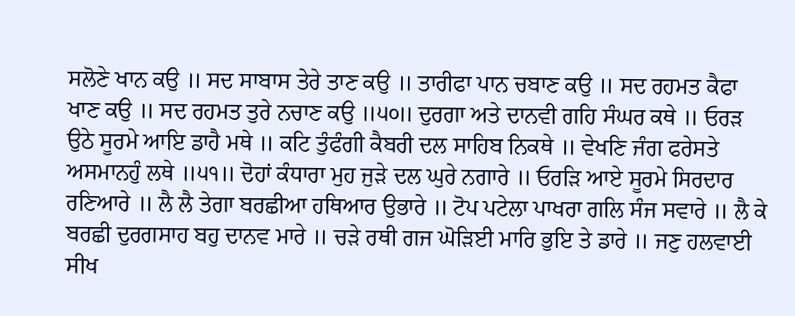ਸਲੋਣੇ ਖਾਨ ਕਉ ॥ ਸਦ ਸਾਬਾਸ ਤੇਰੇ ਤਾਣ ਕਉ ॥ ਤਾਰੀਫਾ ਪਾਨ ਚਬਾਣ ਕਉ ॥ ਸਦ ਰਹਮਤ ਕੈਫਾ ਖਾਣ ਕਉ ॥ ਸਦ ਰਹਮਤ ਤੁਰੇ ਨਚਾਣ ਕਉ ॥੫੦॥ ਦੁਰਗਾ ਅਤੇ ਦਾਨਵੀ ਗਹਿ ਸੰਘਰ ਕਥੇ ॥ ਓਰੜ ਉਠੇ ਸੂਰਮੇ ਆਇ ਡਾਹੈ ਮਥੇ ॥ ਕਟਿ ਤੁੰਫੰਗੀ ਕੈਬਰੀ ਦਲ ਸਾਹਿਬ ਨਿਕਥੇ ॥ ਵੇਖਣਿ ਜੰਗ ਫਰੇਸਤੇ ਅਸਮਾਨਹੁੰ ਲਥੇ ॥੫੧॥ ਦੋਹਾਂ ਕੰਧਾਰਾ ਮੁਹ ਜੁੜੇ ਦਲ ਘੁਰੇ ਨਗਾਰੇ ॥ ਓਰੜਿ ਆਏ ਸੂਰਮੇ ਸਿਰਦਾਰ ਰਣਿਆਰੇ ॥ ਲੈ ਲੈ ਤੇਗਾ ਬਰਛੀਆ ਹਥਿਆਰ ਉਭਾਰੇ ॥ ਟੋਪ ਪਟੇਲਾ ਪਾਖਰਾ ਗਲਿ ਸੰਜ ਸਵਾਰੇ ॥ ਲੈ ਕੇ ਬਰਛੀ ਦੁਰਗਸਾਹ ਬਹੁ ਦਾਨਵ ਮਾਰੇ ॥ ਚੜੇ ਰਥੀ ਗਜ ਘੋੜਿਈ ਮਾਰਿ ਭੁਇ ਤੇ ਡਾਰੇ ॥ ਜਣੁ ਹਲਵਾਈ ਸੀਖ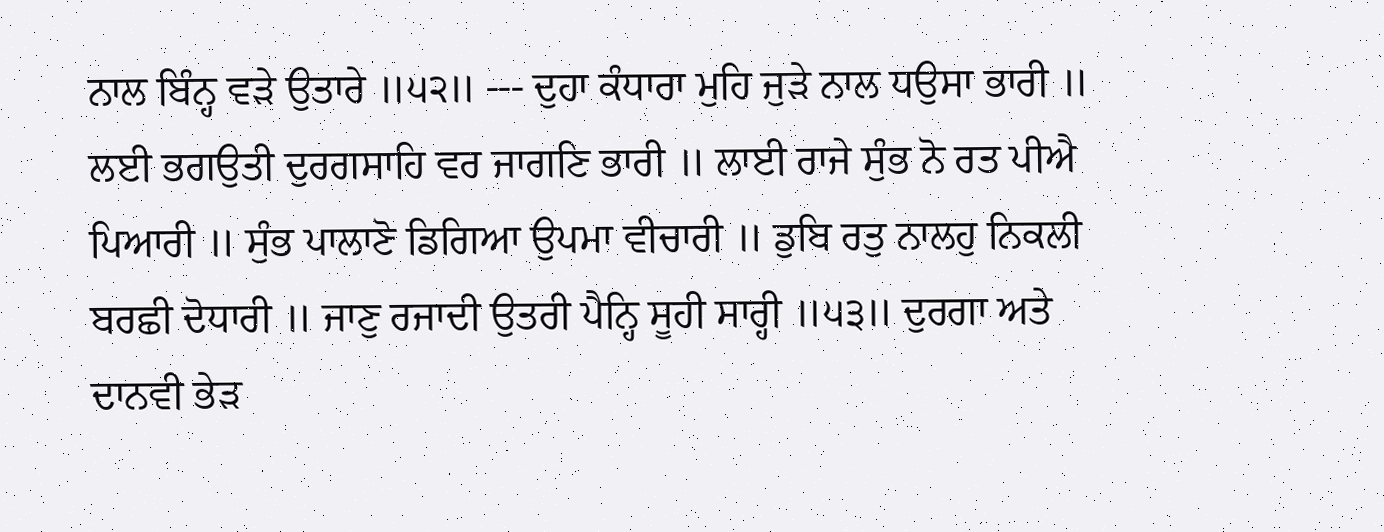ਨਾਲ ਬਿੰਨ੍ਹ ਵੜੇ ਉਤਾਰੇ ॥੫੨॥ --- ਦੁਹਾ ਕੰਧਾਰਾ ਮੁਹਿ ਜੁੜੇ ਨਾਲ ਧਉਸਾ ਭਾਰੀ ॥ ਲਈ ਭਗਉਤੀ ਦੁਰਗਸਾਹਿ ਵਰ ਜਾਗਣਿ ਭਾਰੀ ॥ ਲਾਈ ਰਾਜੇ ਸੁੰਭ ਨੋ ਰਤ ਪੀਐ ਪਿਆਰੀ ॥ ਸੁੰਭ ਪਾਲਾਣੋ ਡਿਗਿਆ ਉਪਮਾ ਵੀਚਾਰੀ ॥ ਡੁਬਿ ਰਤੁ ਨਾਲਹੁ ਨਿਕਲੀ ਬਰਛੀ ਦੋਧਾਰੀ ॥ ਜਾਣੁ ਰਜਾਦੀ ਉਤਰੀ ਪੈਨ੍ਹਿ ਸੂਹੀ ਸਾਰ੍ਹੀ ॥੫੩॥ ਦੁਰਗਾ ਅਤੇ ਦਾਨਵੀ ਭੇੜ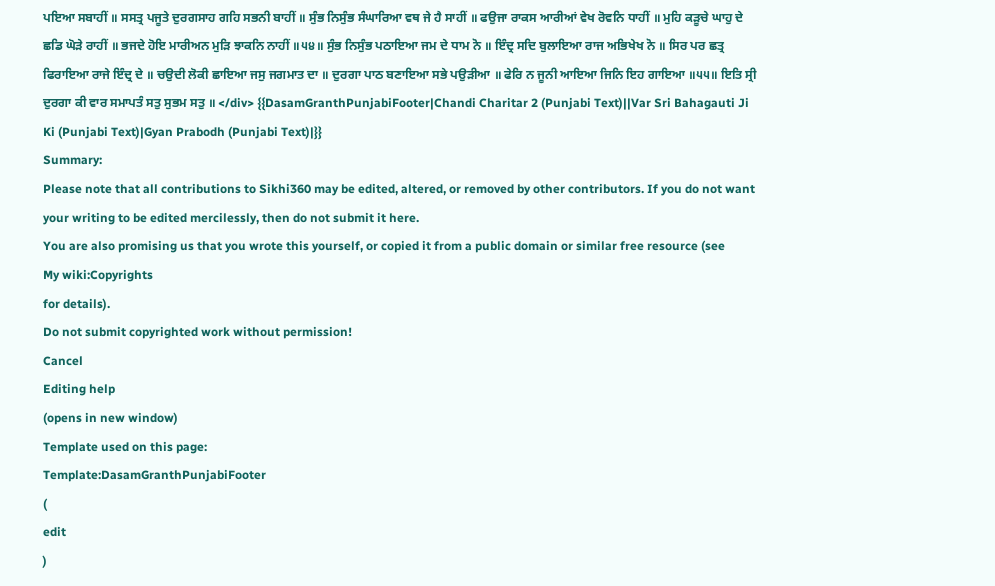ਪਇਆ ਸਬਾਹੀਂ ॥ ਸਸਤ੍ਰ ਪਜੂਤੇ ਦੁਰਗਸਾਹ ਗਹਿ ਸਭਨੀ ਬਾਹੀਂ ॥ ਸੁੰਭ ਨਿਸੁੰਭ ਸੰਘਾਰਿਆ ਵਥ ਜੇ ਹੈ ਸਾਹੀਂ ॥ ਫਉਜਾ ਰਾਕਸ ਆਰੀਆਂ ਵੇਖ ਰੋਵਨਿ ਧਾਹੀਂ ॥ ਮੁਹਿ ਕੜੂਚੇ ਘਾਹੁ ਦੇ ਛਡਿ ਘੋੜੇ ਰਾਹੀਂ ॥ ਭਜਦੇ ਹੋਇ ਮਾਰੀਅਨ ਮੁੜਿ ਝਾਕਨਿ ਨਾਹੀਂ ॥੫੪॥ ਸੁੰਭ ਨਿਸੁੰਭ ਪਠਾਇਆ ਜਮ ਦੇ ਧਾਮ ਨੋ ॥ ਇੰਦ੍ਰ ਸਦਿ ਬੁਲਾਇਆ ਰਾਜ ਅਭਿਖੇਖ ਨੋ ॥ ਸਿਰ ਪਰ ਛਤ੍ਰ ਫਿਰਾਇਆ ਰਾਜੇ ਇੰਦ੍ਰ ਦੇ ॥ ਚਉਦੀ ਲੋਕੀ ਛਾਇਆ ਜਸੁ ਜਗਮਾਤ ਦਾ ॥ ਦੁਰਗਾ ਪਾਠ ਬਣਾਇਆ ਸਭੇ ਪਉੜੀਆ ॥ ਫੇਰਿ ਨ ਜੂਨੀ ਆਇਆ ਜਿਨਿ ਇਹ ਗਾਇਆ ॥੫੫॥ ਇਤਿ ਸ੍ਰੀ ਦੁਰਗਾ ਕੀ ਵਾਰ ਸਮਾਪਤੰ ਸਤੁ ਸੁਭਮ ਸਤੁ ॥ </div> {{DasamGranthPunjabiFooter|Chandi Charitar 2 (Punjabi Text)||Var Sri Bahagauti Ji Ki (Punjabi Text)|Gyan Prabodh (Punjabi Text)|}}
Summary:
Please note that all contributions to Sikhi360 may be edited, altered, or removed by other contributors. If you do not want your writing to be edited mercilessly, then do not submit it here.
You are also promising us that you wrote this yourself, or copied it from a public domain or similar free resource (see
My wiki:Copyrights
for details).
Do not submit copyrighted work without permission!
Cancel
Editing help
(opens in new window)
Template used on this page:
Template:DasamGranthPunjabiFooter
(
edit
)